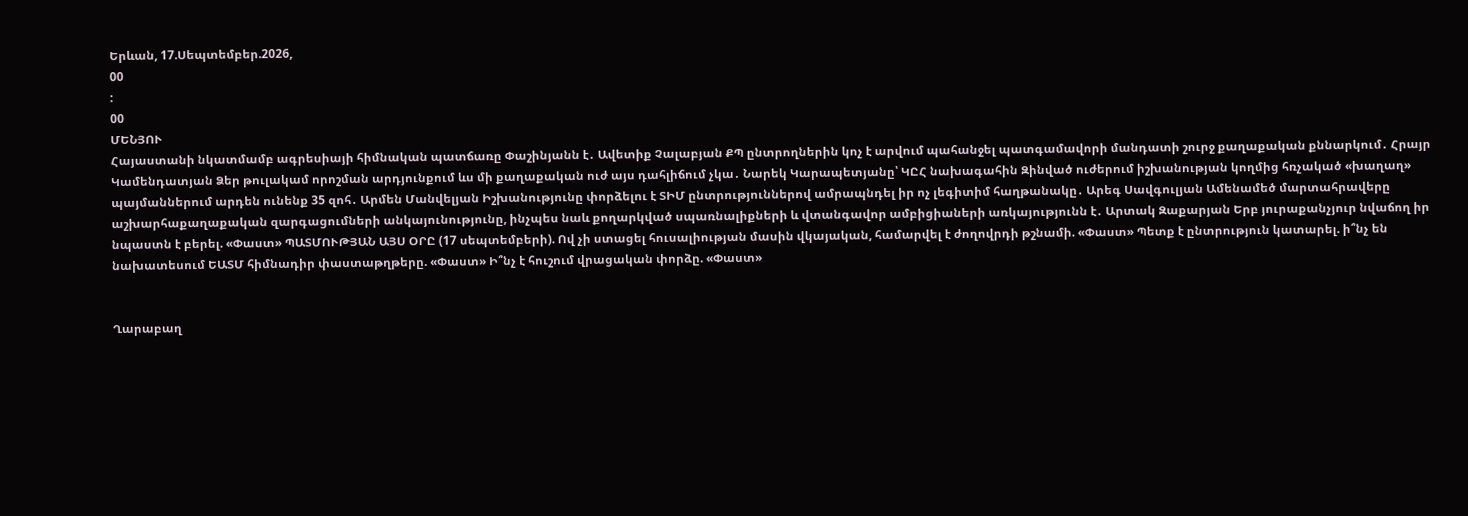Երևան, 17.Սեպտեմբեր.2026,
00
:
00
ՄԵՆՅՈՒ
Հայաստանի նկատմամբ ագրեսիայի հիմնական պատճառը Փաշինյանն է․ Ավետիք Չալաբյան ՔՊ ընտրողներին կոչ է արվում պահանջել պատգամավորի մանդատի շուրջ քաղաքական քննարկում․ Հրայր Կամենդատյան Ձեր թուլակամ որոշման արդյունքում ևս մի քաղաքական ուժ այս դահլիճում չկա․ Նարեկ Կարապետյանը՝ ԿԸՀ նախագահին Զինված ուժերում իշխանության կողմից հռչակած «խաղաղ» պայմաններում արդեն ունենք 35 զոհ․ Արմեն Մանվելյան Իշխանությունը փորձելու է ՏԻՄ ընտրություններով ամրապնդել իր ոչ լեգիտիմ հաղթանակը․ Արեգ Սավգուլյան Ամենամեծ մարտահրավերը աշխարհաքաղաքական զարգացումների անկայունությունը, ինչպես նաև քողարկված սպառնալիքների և վտանգավոր ամբիցիաների առկայությունն է․ Արտակ Զաքարյան Երբ յուրաքանչյուր նվաճող իր նպաստն է բերել. «Փաստ» ՊԱՏՄՈՒԹՅԱՆ ԱՅՍ ՕՐԸ (17 սեպտեմբերի). Ով չի ստացել հուսալիության մասին վկայական, համարվել է ժողովրդի թշնամի. «Փաստ» Պետք է ընտրություն կատարել. ի՞նչ են նախատեսում ԵԱՏՄ հիմնադիր փաստաթղթերը. «Փաստ» Ի՞նչ է հուշում վրացական փորձը. «Փաստ»


Ղարաբաղ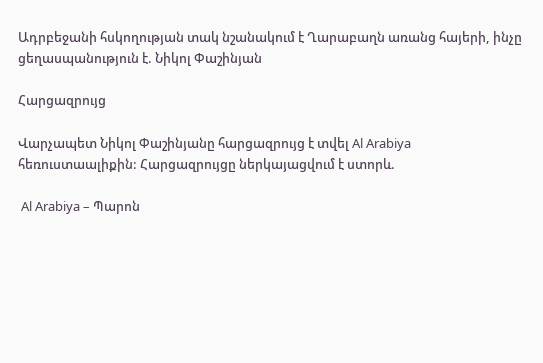Ադրբեջանի հսկողության տակ նշանակում է Ղարաբաղն առանց հայերի, ինչը ցեղասպանություն է. Նիկոլ Փաշինյան

Հարցազրույց

Վարչապետ Նիկոլ Փաշինյանը հարցազրույց է տվել Al Arabiya հեռուստաալիքին: Հարցազրույցը ներկայացվում է ստորև.

 Al Arabiya – Պարոն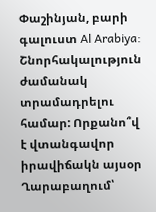Փաշինյան, բարի գալուստ Al Arabiya: Շնորհակալություն ժամանակ տրամադրելու համար: Որքանո՞վ է վտանգավոր իրավիճակն այսօր Ղարաբաղում՝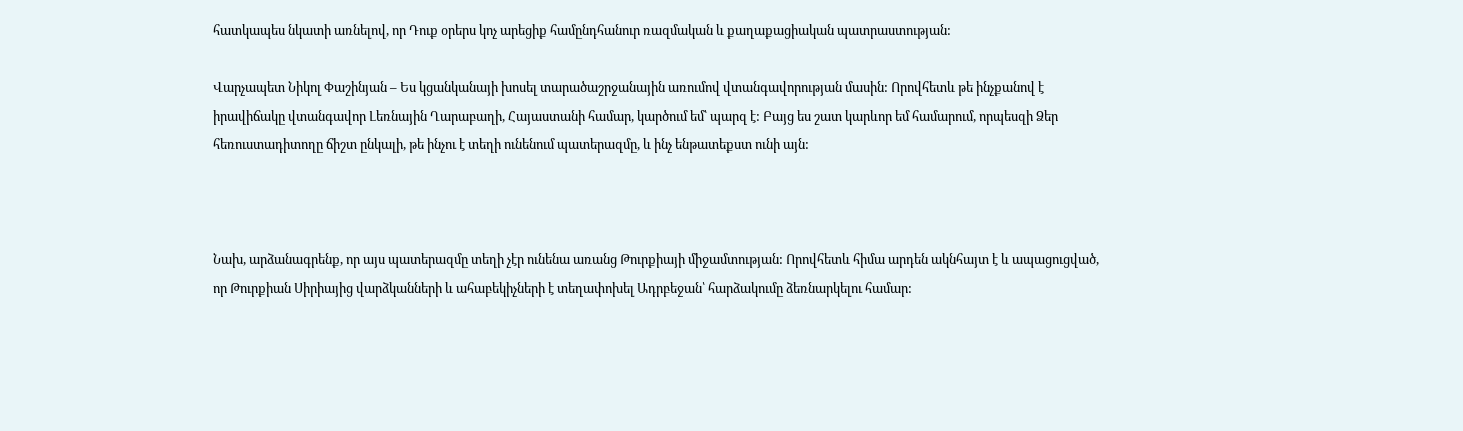հատկապես նկատի առնելով, որ Դուք օրերս կոչ արեցիք համընդհանուր ռազմական և քաղաքացիական պատրաստության:

Վարչապետ Նիկոլ Փաշինյան – Ես կցանկանայի խոսել տարածաշրջանային առումով վտանգավորության մասին: Որովհետև թե ինչքանով է իրավիճակը վտանգավոր Լեռնային Ղարաբաղի, Հայաստանի համար, կարծում եմ՝ պարզ է: Բայց ես շատ կարևոր եմ համարում, որպեսզի Ձեր հեռուստադիտողը ճիշտ ընկալի, թե ինչու է տեղի ունենում պատերազմը, և ինչ ենթատեքստ ունի այն:



Նախ, արձանագրենք, որ այս պատերազմը տեղի չէր ունենա առանց Թուրքիայի միջամտության: Որովհետև հիմա արդեն ակնհայտ է և ապացուցված, որ Թուրքիան Սիրիայից վարձկանների և ահաբեկիչների է տեղափոխել Ադրբեջան՝ հարձակումը ձեռնարկելու համար: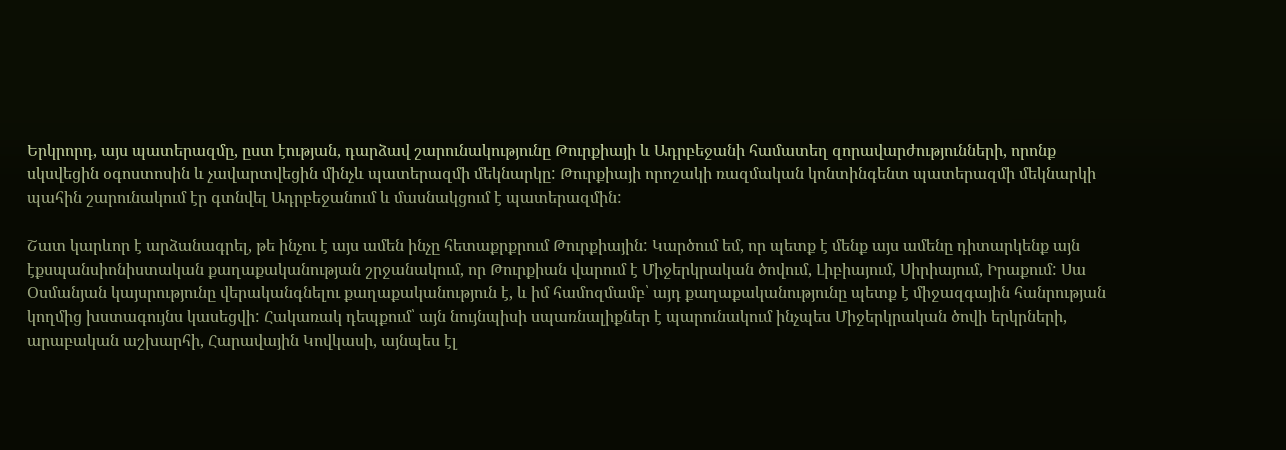Երկրորդ, այս պատերազմը, ըստ էության, դարձավ շարունակությունը Թուրքիայի և Ադրբեջանի համատեղ զորավարժությունների, որոնք սկսվեցին օգոստոսին և չավարտվեցին մինչև պատերազմի մեկնարկը: Թուրքիայի որոշակի ռազմական կոնտինգենտ պատերազմի մեկնարկի պահին շարունակում էր գտնվել Ադրբեջանում և մասնակցում է պատերազմին:

Շատ կարևոր է արձանագրել, թե ինչու է այս ամեն ինչը հետաքրքրում Թուրքիային: Կարծում եմ, որ պետք է մենք այս ամենը դիտարկենք այն էքսպանսիոնիստական քաղաքականության շրջանակում, որ Թուրքիան վարում է Միջերկրական ծովում, Լիբիայում, Սիրիայում, Իրաքում: Սա Օսմանյան կայսրությունը վերականգնելու քաղաքականություն է, և իմ համոզմամբ՝ այդ քաղաքականությունը պետք է միջազգային հանրության կողմից խստագույնս կասեցվի: Հակառակ դեպքում՝ այն նույնպիսի սպառնալիքներ է պարունակում ինչպես Միջերկրական ծովի երկրների, արաբական աշխարհի, Հարավային Կովկասի, այնպես էլ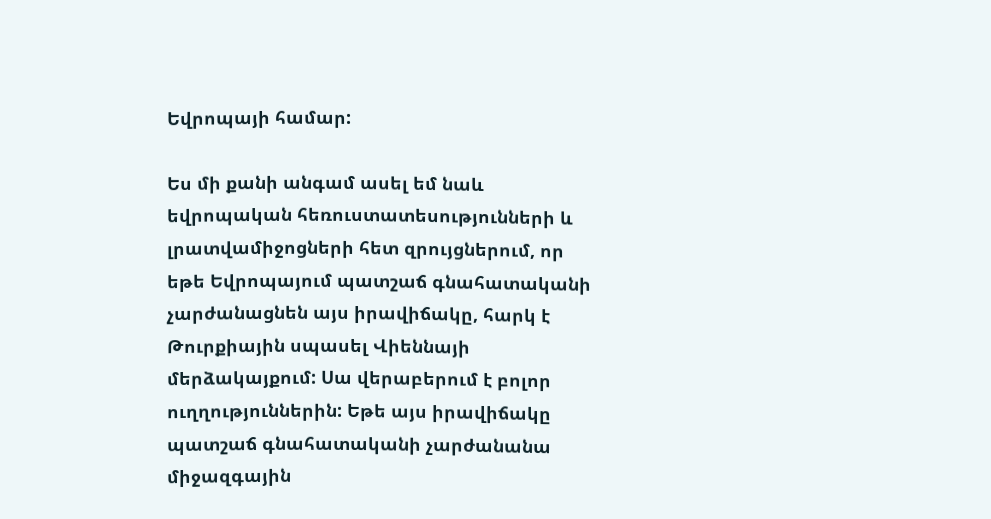Եվրոպայի համար:

Ես մի քանի անգամ ասել եմ նաև եվրոպական հեռուստատեսությունների և լրատվամիջոցների հետ զրույցներում, որ եթե Եվրոպայում պատշաճ գնահատականի չարժանացնեն այս իրավիճակը, հարկ է Թուրքիային սպասել Վիեննայի մերձակայքում: Սա վերաբերում է բոլոր ուղղություններին: Եթե այս իրավիճակը պատշաճ գնահատականի չարժանանա միջազգային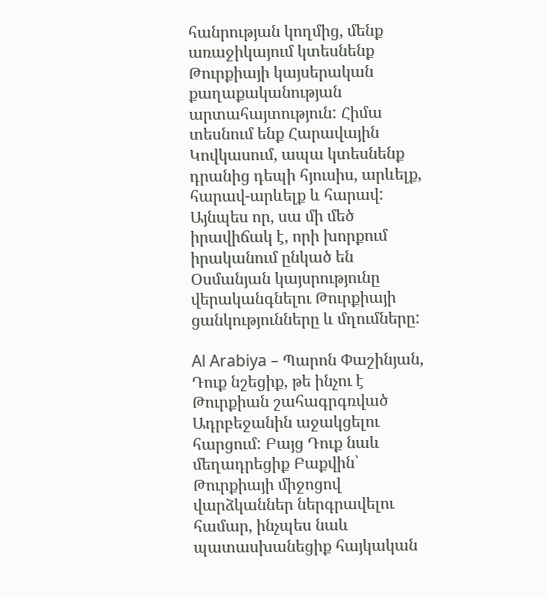հանրության կողմից, մենք առաջիկայում կտեսնենք Թուրքիայի կայսերական քաղաքականության արտահայտություն: Հիմա տեսնում ենք Հարավային Կովկասում, ապա կտեսնենք դրանից դեպի հյուսիս, արևելք, հարավ-արևելք և հարավ: Այնպես որ, սա մի մեծ իրավիճակ է, որի խորքում իրականում ընկած են Օսմանյան կայսրությունը վերականգնելու Թուրքիայի ցանկությունները և մղումները:

Al Arabiya – Պարոն Փաշինյան, Դուք նշեցիք, թե ինչու է Թուրքիան շահագրգռված Ադրբեջանին աջակցելու հարցում: Բայց Դուք նաև մեղադրեցիք Բաքվին՝ Թուրքիայի միջոցով վարձկաններ ներգրավելու համար, ինչպես նաև պատասխանեցիք հայկական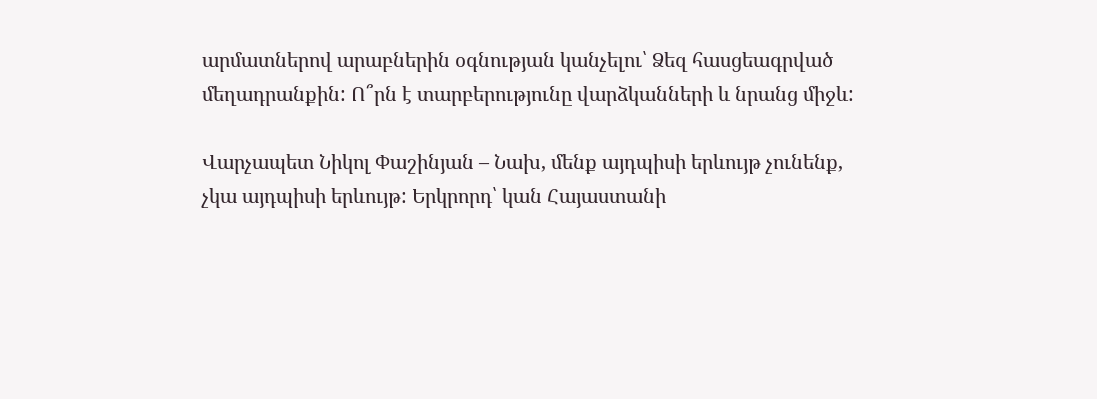արմատներով արաբներին օգնության կանչելու՝ Ձեզ հասցեագրված մեղադրանքին: Ո՞րն է տարբերությունը վարձկանների և նրանց միջև:

Վարչապետ Նիկոլ Փաշինյան – Նախ, մենք այդպիսի երևույթ չունենք, չկա այդպիսի երևույթ: Երկրորդ՝ կան Հայաստանի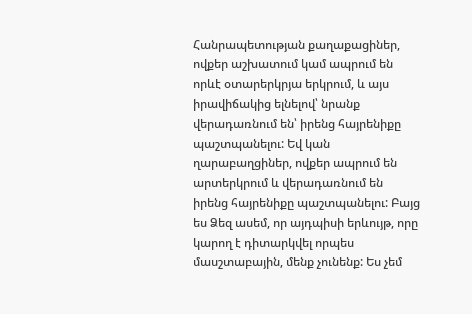Հանրապետության քաղաքացիներ, ովքեր աշխատում կամ ապրում են որևէ օտարերկրյա երկրում, և այս իրավիճակից ելնելով՝ նրանք վերադառնում են՝ իրենց հայրենիքը պաշտպանելու: Եվ կան ղարաբաղցիներ, ովքեր ապրում են արտերկրում և վերադառնում են իրենց հայրենիքը պաշտպանելու: Բայց ես Ձեզ ասեմ, որ այդպիսի երևույթ, որը կարող է դիտարկվել որպես մասշտաբային, մենք չունենք: Ես չեմ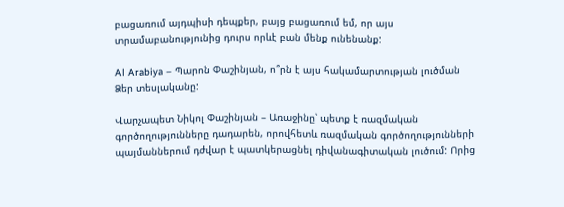բացառում այդպիսի դեպքեր, բայց բացառում եմ, որ այս տրամաբանությունից դուրս որևէ բան մենք ունենանք:

Al Arabiya – Պարոն Փաշինյան, ո՞րն է այս հակամարտության լուծման Ձեր տեսլականը:

Վարչապետ Նիկոլ Փաշինյան – Առաջինը՝ պետք է ռազմական գործողությունները դադարեն, որովհետև ռազմական գործողությունների պայմաններում դժվար է պատկերացնել դիվանագիտական լուծում: Որից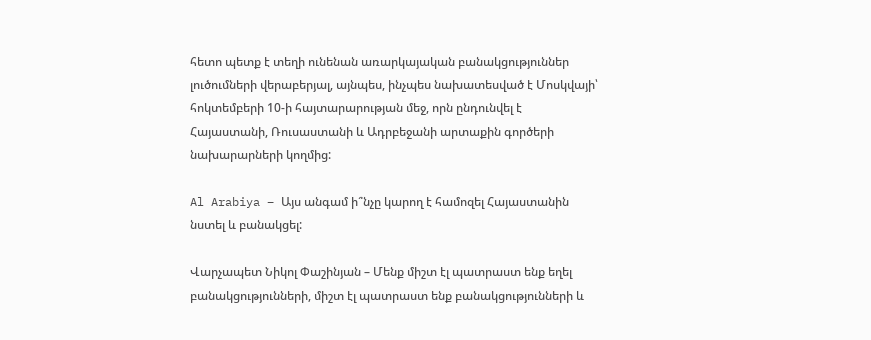հետո պետք է տեղի ունենան առարկայական բանակցություններ լուծումների վերաբերյալ, այնպես, ինչպես նախատեսված է Մոսկվայի՝ հոկտեմբերի 10-ի հայտարարության մեջ, որն ընդունվել է Հայաստանի, Ռուսաստանի և Ադրբեջանի արտաքին գործերի նախարարների կողմից:

Al Arabiya – Այս անգամ ի՞նչը կարող է համոզել Հայաստանին նստել և բանակցել:

Վարչապետ Նիկոլ Փաշինյան – Մենք միշտ էլ պատրաստ ենք եղել բանակցությունների, միշտ էլ պատրաստ ենք բանակցությունների և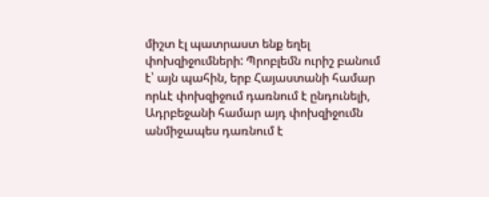միշտ էլ պատրաստ ենք եղել փոխզիջումների: Պրոբլեմն ուրիշ բանում է՝ այն պահին, երբ Հայաստանի համար որևէ փոխզիջում դառնում է ընդունելի, Ադրբեջանի համար այդ փոխզիջումն անմիջապես դառնում է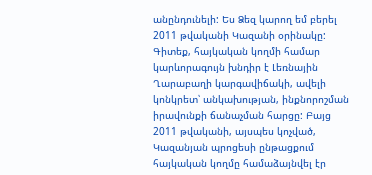անընդունելի: Ես Ձեզ կարող եմ բերել 2011 թվականի Կազանի օրինակը: Գիտեք, հայկական կողմի համար կարևորագույն խնդիր է Լեռնային Ղարաբաղի կարգավիճակի, ավելի կոնկրետ՝ անկախության, ինքնորոշման իրավունքի ճանաչման հարցը: Բայց 2011 թվականի, այսպես կոչված, Կազանյան պրոցեսի ընթացքում հայկական կողմը համաձայնվել էր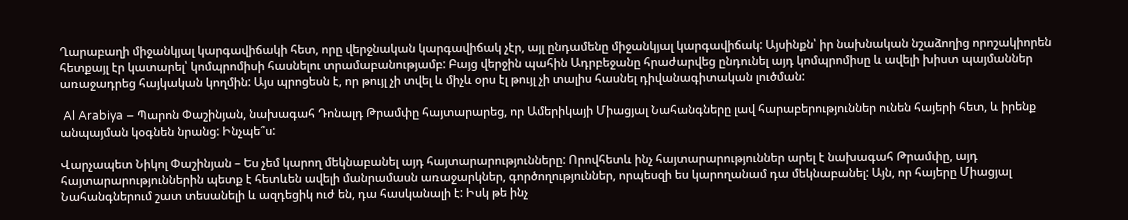Ղարաբաղի միջանկյալ կարգավիճակի հետ, որը վերջնական կարգավիճակ չէր, այլ ընդամենը միջանկյալ կարգավիճակ: Այսինքն՝ իր նախնական նշաձողից որոշակիորեն հետքայլ էր կատարել՝ կոմպրոմիսի հասնելու տրամաբանությամբ: Բայց վերջին պահին Ադրբեջանը հրաժարվեց ընդունել այդ կոմպրոմիսը և ավելի խիստ պայմաններ առաջադրեց հայկական կողմին: Այս պրոցեսն է, որ թույլ չի տվել և միչև օրս էլ թույլ չի տալիս հասնել դիվանագիտական լուծման:

 Al Arabiya – Պարոն Փաշինյան, նախագահ Դոնալդ Թրամփը հայտարարեց, որ Ամերիկայի Միացյալ Նահանգները լավ հարաբերություններ ունեն հայերի հետ, և իրենք անպայման կօգնեն նրանց: Ինչպե՞ս:

Վարչապետ Նիկոլ Փաշինյան – Ես չեմ կարող մեկնաբանել այդ հայտարարությունները: Որովհետև ինչ հայտարարություններ արել է նախագահ Թրամփը, այդ հայտարարություններին պետք է հետևեն ավելի մանրամասն առաջարկներ, գործողություններ, որպեսզի ես կարողանամ դա մեկնաբանել: Այն, որ հայերը Միացյալ Նահանգներում շատ տեսանելի և ազդեցիկ ուժ են, դա հասկանալի է: Իսկ թե ինչ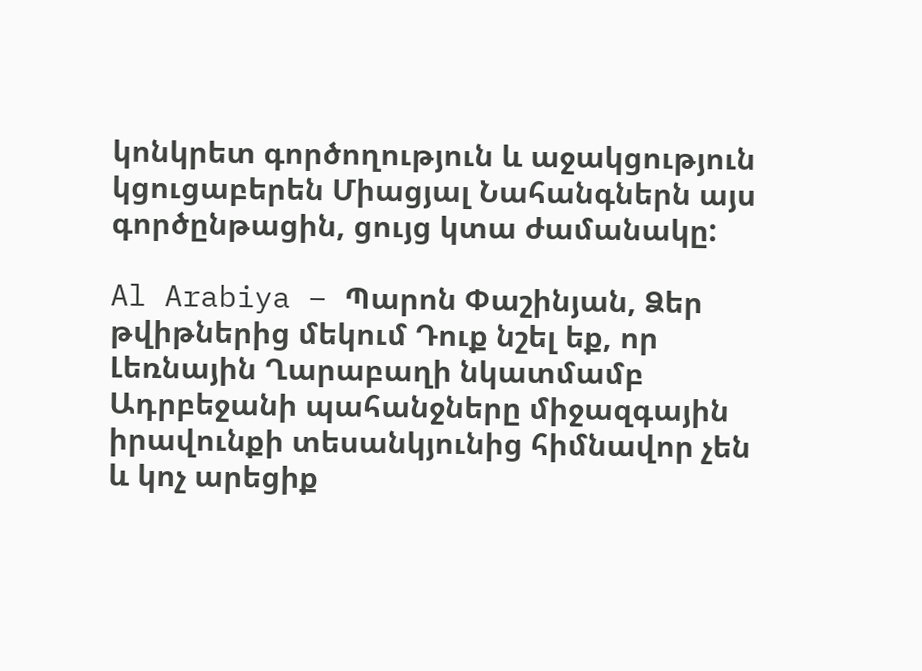կոնկրետ գործողություն և աջակցություն կցուցաբերեն Միացյալ Նահանգներն այս գործընթացին, ցույց կտա ժամանակը:

Al Arabiya – Պարոն Փաշինյան, Ձեր թվիթներից մեկում Դուք նշել եք, որ Լեռնային Ղարաբաղի նկատմամբ Ադրբեջանի պահանջները միջազգային իրավունքի տեսանկյունից հիմնավոր չեն և կոչ արեցիք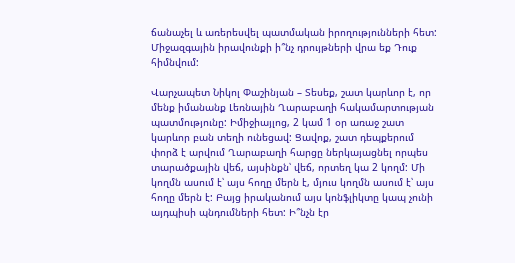ճանաչել և առերեսվել պատմական իրողությունների հետ: Միջազգային իրավունքի ի՞նչ դրույթների վրա եք Դուք հիմնվում:

Վարչապետ Նիկոլ Փաշինյան – Տեսեք, շատ կարևոր է, որ մենք իմանանք Լեռնային Ղարաբաղի հակամարտության պատմությունը: Իմիջիայլոց, 2 կամ 1 օր առաջ շատ կարևոր բան տեղի ունեցավ: Ցավոք, շատ դեպքերում փորձ է արվում Ղարաբաղի հարցը ներկայացնել որպես տարածքային վեճ, այսինքն՝ վեճ, որտեղ կա 2 կողմ: Մի կողմն ասում է՝ այս հողը մերն է, մյուս կողմն ասում է՝ այս հողը մերն է: Բայց իրականում այս կոնֆլիկտը կապ չունի այդպիսի պնդումների հետ: Ի՞նչն էր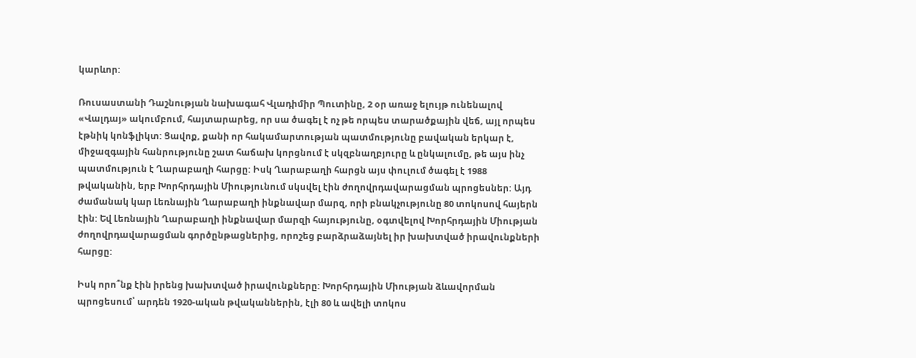կարևոր:

Ռուսաստանի Դաշնության նախագահ Վլադիմիր Պուտինը, 2 օր առաջ ելույթ ունենալով «Վալդայ» ակումբում, հայտարարեց, որ սա ծագել է ոչ թե որպես տարածքային վեճ, այլ որպես էթնիկ կոնֆլիկտ: Ցավոք, քանի որ հակամարտության պատմությունը բավական երկար է, միջազգային հանրությունը շատ հաճախ կորցնում է սկզբնաղբյուրը և ընկալումը, թե այս ինչ պատմություն է Ղարաբաղի հարցը: Իսկ Ղարաբաղի հարցն այս փուլում ծագել է 1988 թվականին, երբ Խորհրդային Միությունում սկսվել էին ժողովրդավարացման պրոցեսներ: Այդ ժամանակ կար Լեռնային Ղարաբաղի ինքնավար մարզ, որի բնակչությունը 80 տոկոսով հայերն էին: Եվ Լեռնային Ղարաբաղի ինքնավար մարզի հայությունը, օգտվելով Խորհրդային Միության ժողովրդավարացման գործընթացներից, որոշեց բարձրաձայնել իր խախտված իրավունքների հարցը:

Իսկ որո՞նք էին իրենց խախտված իրավունքները: Խորհրդային Միության ձևավորման պրոցեսում՝ արդեն 1920-ական թվականներին, էլի 80 և ավելի տոկոս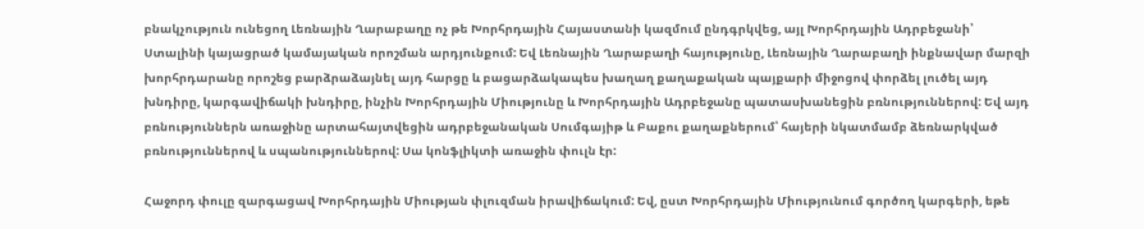բնակչություն ունեցող Լեռնային Ղարաբաղը ոչ թե Խորհրդային Հայաստանի կազմում ընդգրկվեց, այլ Խորհրդային Ադրբեջանի՝ Ստալինի կայացրած կամայական որոշման արդյունքում: Եվ Լեռնային Ղարաբաղի հայությունը, Լեռնային Ղարաբաղի ինքնավար մարզի խորհրդարանը որոշեց բարձրաձայնել այդ հարցը և բացարձակապես խաղաղ քաղաքական պայքարի միջոցով փորձել լուծել այդ խնդիրը, կարգավիճակի խնդիրը, ինչին Խորհրդային Միությունը և Խորհրդային Ադրբեջանը պատասխանեցին բռնություններով: Եվ այդ բռնություններն առաջինը արտահայտվեցին ադրբեջանական Սումգայիթ և Բաքու քաղաքներում՝ հայերի նկատմամբ ձեռնարկված բռնություններով և սպանություններով: Սա կոնֆլիկտի առաջին փուլն էր:

Հաջորդ փուլը զարգացավ Խորհրդային Միության փլուզման իրավիճակում: Եվ, ըստ Խորհրդային Միությունում գործող կարգերի, եթե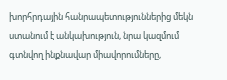խորհրդային հանրապետություններից մեկն ստանում է անկախություն, նրա կազմում գտնվող ինքնավար միավորումները,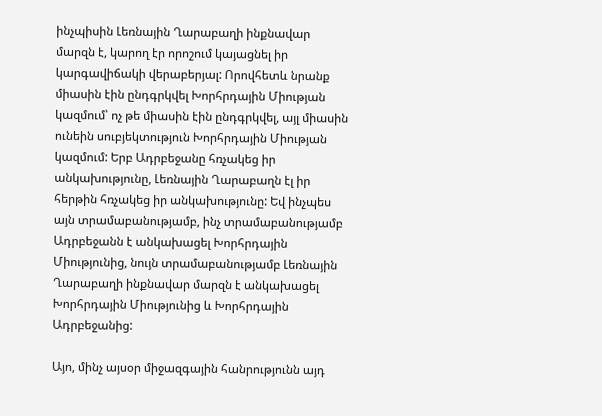ինչպիսին Լեռնային Ղարաբաղի ինքնավար մարզն է, կարող էր որոշում կայացնել իր կարգավիճակի վերաբերյալ: Որովհետև նրանք միասին էին ընդգրկվել Խորհրդային Միության կազմում՝ ոչ թե միասին էին ընդգրկվել, այլ միասին ունեին սուբյեկտություն Խորհրդային Միության կազմում: Երբ Ադրբեջանը հռչակեց իր անկախությունը, Լեռնային Ղարաբաղն էլ իր հերթին հռչակեց իր անկախությունը: Եվ ինչպես այն տրամաբանությամբ, ինչ տրամաբանությամբ Ադրբեջանն է անկախացել Խորհրդային Միությունից, նույն տրամաբանությամբ Լեռնային Ղարաբաղի ինքնավար մարզն է անկախացել Խորհրդային Միությունից և Խորհրդային Ադրբեջանից:

Այո, մինչ այսօր միջազգային հանրությունն այդ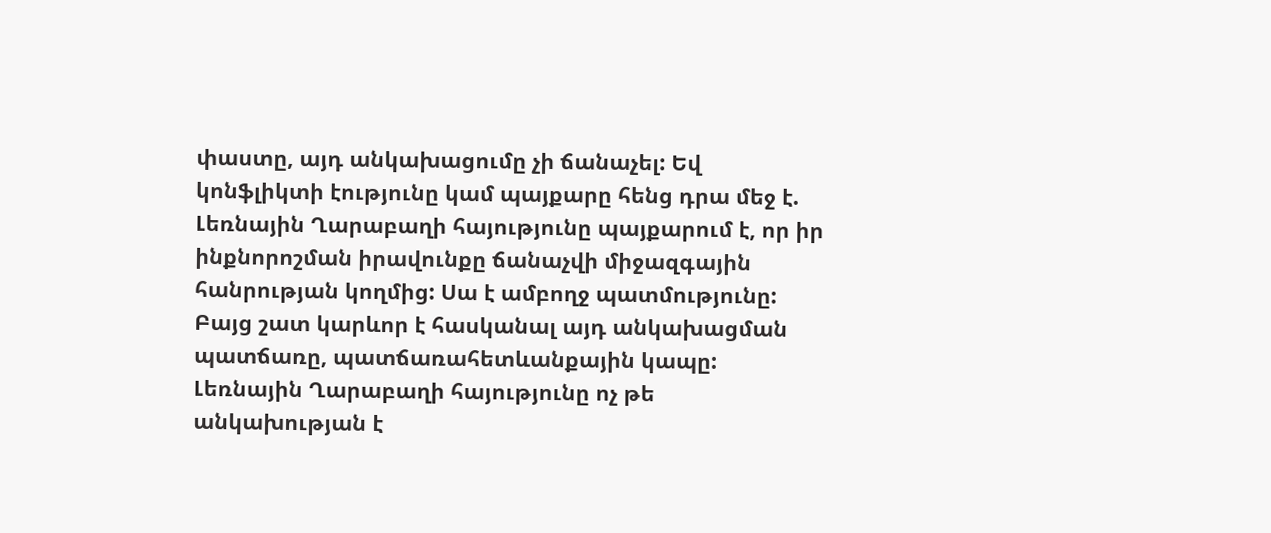փաստը, այդ անկախացումը չի ճանաչել: Եվ կոնֆլիկտի էությունը կամ պայքարը հենց դրա մեջ է. Լեռնային Ղարաբաղի հայությունը պայքարում է, որ իր ինքնորոշման իրավունքը ճանաչվի միջազգային հանրության կողմից: Սա է ամբողջ պատմությունը: Բայց շատ կարևոր է հասկանալ այդ անկախացման պատճառը, պատճառահետևանքային կապը: Լեռնային Ղարաբաղի հայությունը ոչ թե անկախության է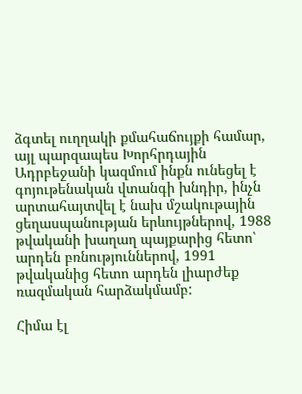ձգտել ուղղակի քմահաճույքի համար, այլ պարզապես Խորհրդային Ադրբեջանի կազմում ինքն ունեցել է գոյութենական վտանգի խնդիր, ինչն արտահայտվել է նախ մշակութային ցեղասպանության երևույթներով, 1988 թվականի խաղաղ պայքարից հետո՝ արդեն բռնություններով, 1991 թվականից հետո արդեն լիարժեք ռազմական հարձակմամբ:

Հիմա էլ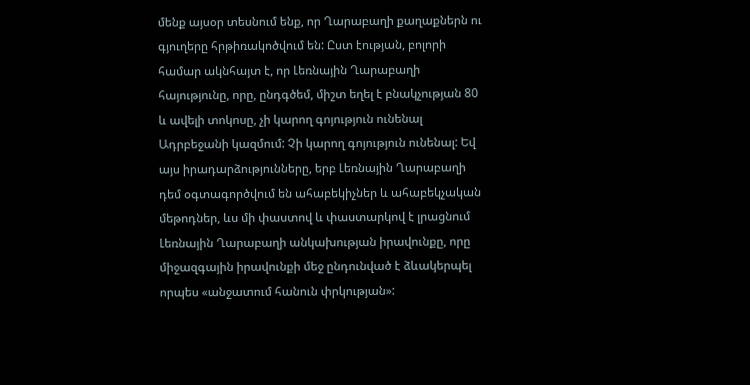մենք այսօր տեսնում ենք, որ Ղարաբաղի քաղաքներն ու գյուղերը հրթիռակոծվում են: Ըստ էության, բոլորի համար ակնհայտ է, որ Լեռնային Ղարաբաղի հայությունը, որը, ընդգծեմ, միշտ եղել է բնակչության 80 և ավելի տոկոսը, չի կարող գոյություն ունենալ Ադրբեջանի կազմում: Չի կարող գոյություն ունենալ: Եվ այս իրադարձությունները, երբ Լեռնային Ղարաբաղի դեմ օգտագործվում են ահաբեկիչներ և ահաբեկչական մեթոդներ, ևս մի փաստով և փաստարկով է լրացնում Լեռնային Ղարաբաղի անկախության իրավունքը, որը միջազգային իրավունքի մեջ ընդունված է ձևակերպել որպես «անջատում հանուն փրկության»: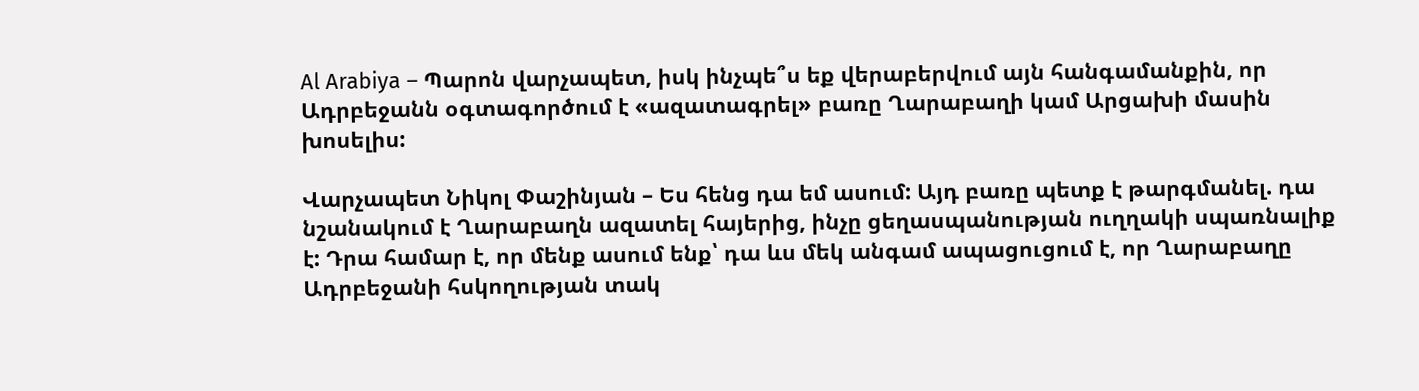Al Arabiya – Պարոն վարչապետ, իսկ ինչպե՞ս եք վերաբերվում այն հանգամանքին, որ Ադրբեջանն օգտագործում է «ազատագրել» բառը Ղարաբաղի կամ Արցախի մասին խոսելիս:

Վարչապետ Նիկոլ Փաշինյան – Ես հենց դա եմ ասում: Այդ բառը պետք է թարգմանել. դա նշանակում է Ղարաբաղն ազատել հայերից, ինչը ցեղասպանության ուղղակի սպառնալիք է: Դրա համար է, որ մենք ասում ենք՝ դա ևս մեկ անգամ ապացուցում է, որ Ղարաբաղը Ադրբեջանի հսկողության տակ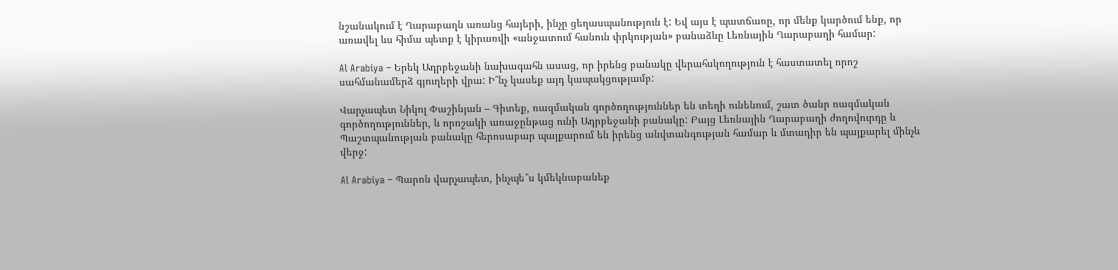նշանակում է Ղարաբաղն առանց հայերի, ինչը ցեղասպանություն է: Եվ այս է պատճառը, որ մենք կարծում ենք, որ առավել ևս հիմա պետք է կիրառվի «անջատում հանուն փրկության» բանաձևը Լեռնային Ղարաբաղի համար:

Al Arabiya – Երեկ Ադրբեջանի նախագահն ասաց, որ իրենց բանակը վերահսկողություն է հաստատել որոշ սահմանամերձ գյուղերի վրա: Ի՞նչ կասեք այդ կապակցությամբ:

Վարչապետ Նիկոլ Փաշինյան – Գիտեք, ռազմական գործողություններ են տեղի ունենում, շատ ծանր ռազմական գործողություններ, և որոշակի առաջընթաց ունի Ադրբեջանի բանակը: Բայց Լեռնային Ղարաբաղի ժողովուրդը և Պաշտպանության բանակը հերոսաբար պայքարում են իրենց անվտանգության համար և մտադիր են պայքարել մինչև վերջ:

Al Arabiya – Պարոն վարչապետ, ինչպե՞ս կմեկնաբանեք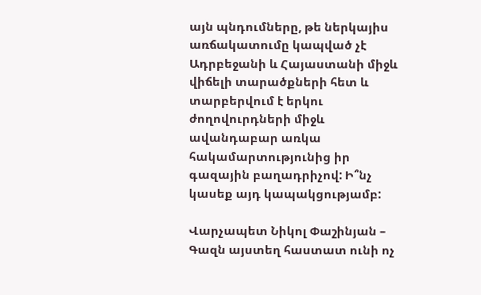այն պնդումները, թե ներկայիս առճակատումը կապված չէ Ադրբեջանի և Հայաստանի միջև վիճելի տարածքների հետ և տարբերվում է երկու ժողովուրդների միջև ավանդաբար առկա հակամարտությունից իր գազային բաղադրիչով: Ի՞նչ կասեք այդ կապակցությամբ:

Վարչապետ Նիկոլ Փաշինյան – Գազն այստեղ հաստատ ունի ոչ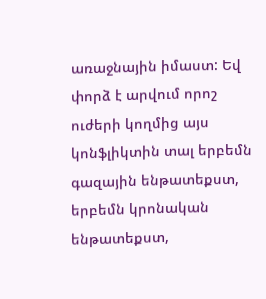առաջնային իմաստ: Եվ փորձ է արվում որոշ ուժերի կողմից այս կոնֆլիկտին տալ երբեմն գազային ենթատեքստ, երբեմն կրոնական ենթատեքստ,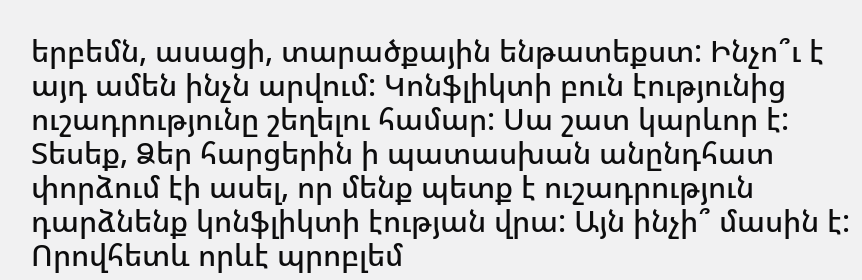երբեմն, ասացի, տարածքային ենթատեքստ: Ինչո՞ւ է այդ ամեն ինչն արվում: Կոնֆլիկտի բուն էությունից ուշադրությունը շեղելու համար: Սա շատ կարևոր է: Տեսեք, Ձեր հարցերին ի պատասխան անընդհատ փորձում էի ասել, որ մենք պետք է ուշադրություն դարձնենք կոնֆլիկտի էության վրա: Այն ինչի՞ մասին է: Որովհետև որևէ պրոբլեմ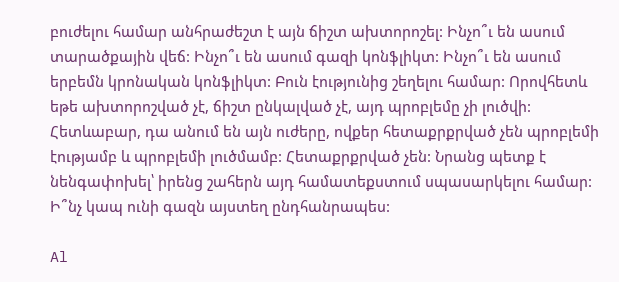բուժելու համար անհրաժեշտ է այն ճիշտ ախտորոշել: Ինչո՞ւ են ասում տարածքային վեճ: Ինչո՞ւ են ասում գազի կոնֆլիկտ: Ինչո՞ւ են ասում երբեմն կրոնական կոնֆլիկտ: Բուն էությունից շեղելու համար: Որովհետև եթե ախտորոշված չէ, ճիշտ ընկալված չէ, այդ պրոբլեմը չի լուծվի: Հետևաբար, դա անում են այն ուժերը, ովքեր հետաքրքրված չեն պրոբլեմի էությամբ և պրոբլեմի լուծմամբ: Հետաքրքրված չեն: Նրանց պետք է նենգափոխել՝ իրենց շահերն այդ համատեքստում սպասարկելու համար: Ի՞նչ կապ ունի գազն այստեղ ընդհանրապես:

Al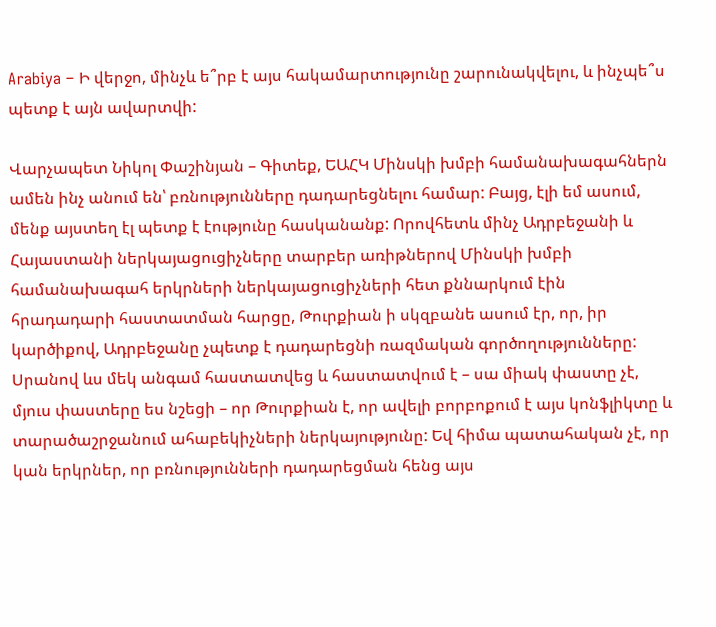Arabiya – Ի վերջո, մինչև ե՞րբ է այս հակամարտությունը շարունակվելու, և ինչպե՞ս պետք է այն ավարտվի:

Վարչապետ Նիկոլ Փաշինյան – Գիտեք, ԵԱՀԿ Մինսկի խմբի համանախագահներն ամեն ինչ անում են՝ բռնությունները դադարեցնելու համար: Բայց, էլի եմ ասում, մենք այստեղ էլ պետք է էությունը հասկանանք: Որովհետև մինչ Ադրբեջանի և Հայաստանի ներկայացուցիչները տարբեր առիթներով Մինսկի խմբի համանախագահ երկրների ներկայացուցիչների հետ քննարկում էին հրադադարի հաստատման հարցը, Թուրքիան ի սկզբանե ասում էր, որ, իր կարծիքով, Ադրբեջանը չպետք է դադարեցնի ռազմական գործողությունները: Սրանով ևս մեկ անգամ հաստատվեց և հաստատվում է – սա միակ փաստը չէ, մյուս փաստերը ես նշեցի – որ Թուրքիան է, որ ավելի բորբոքում է այս կոնֆլիկտը և տարածաշրջանում ահաբեկիչների ներկայությունը: Եվ հիմա պատահական չէ, որ կան երկրներ, որ բռնությունների դադարեցման հենց այս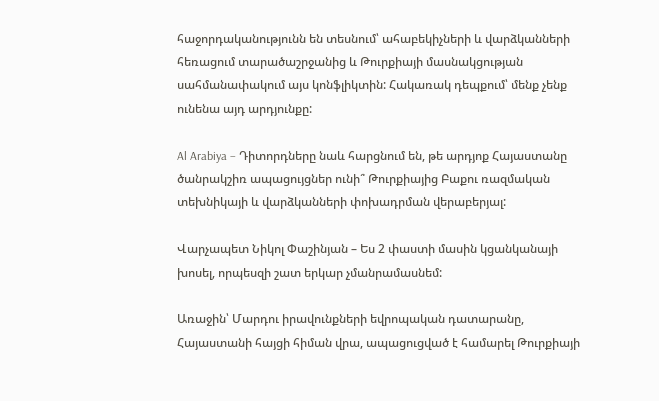հաջորդականությունն են տեսնում՝ ահաբեկիչների և վարձկանների հեռացում տարածաշրջանից և Թուրքիայի մասնակցության սահմանափակում այս կոնֆլիկտին: Հակառակ դեպքում՝ մենք չենք ունենա այդ արդյունքը:

Al Arabiya – Դիտորդները նաև հարցնում են, թե արդյոք Հայաստանը ծանրակշիռ ապացույցներ ունի՞ Թուրքիայից Բաքու ռազմական տեխնիկայի և վարձկանների փոխադրման վերաբերյալ:

Վարչապետ Նիկոլ Փաշինյան – Ես 2 փաստի մասին կցանկանայի խոսել, որպեսզի շատ երկար չմանրամասնեմ:

Առաջին՝ Մարդու իրավունքների եվրոպական դատարանը, Հայաստանի հայցի հիման վրա, ապացուցված է համարել Թուրքիայի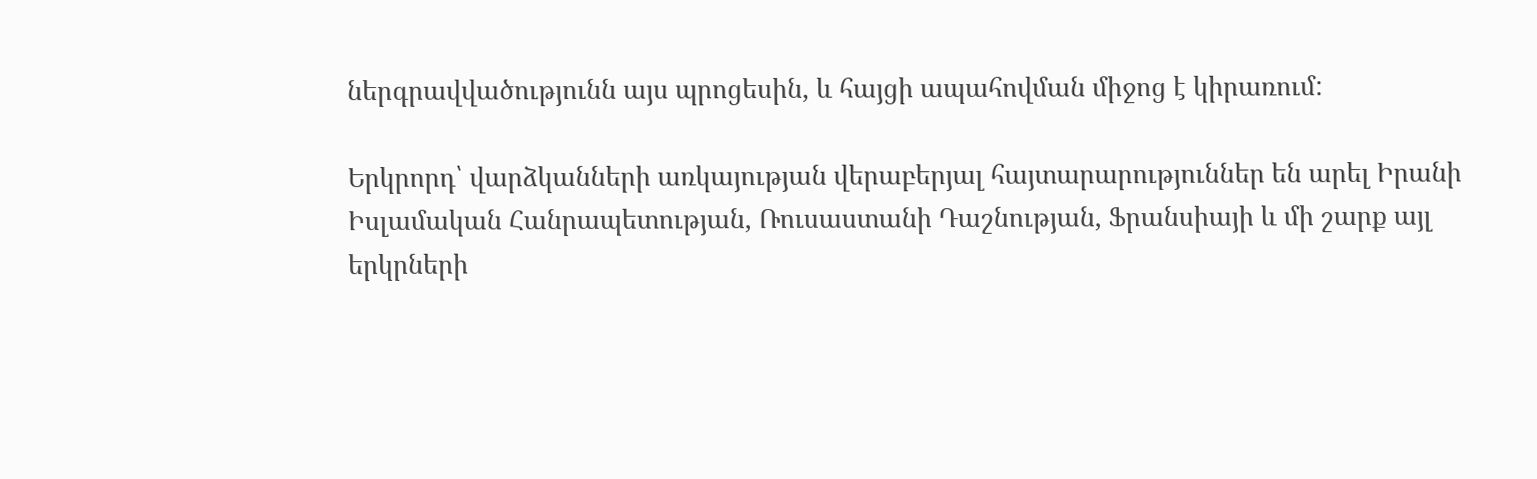ներգրավվածությունն այս պրոցեսին, և հայցի ապահովման միջոց է կիրառում:

Երկրորդ՝ վարձկանների առկայության վերաբերյալ հայտարարություններ են արել Իրանի Իսլամական Հանրապետության, Ռուսաստանի Դաշնության, Ֆրանսիայի և մի շարք այլ երկրների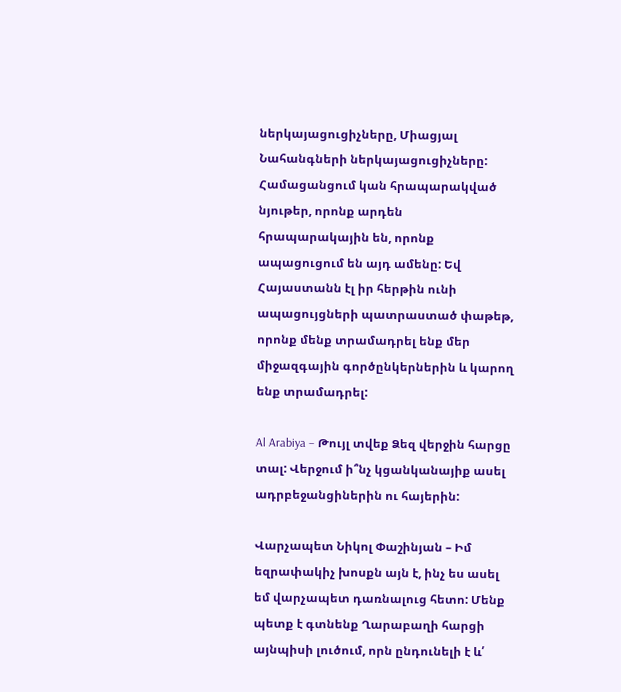ներկայացուցիչները, Միացյալ Նահանգների ներկայացուցիչները: Համացանցում կան հրապարակված նյութեր, որոնք արդեն հրապարակային են, որոնք ապացուցում են այդ ամենը: Եվ Հայաստանն էլ իր հերթին ունի ապացույցների պատրաստած փաթեթ, որոնք մենք տրամադրել ենք մեր միջազգային գործընկերներին և կարող ենք տրամադրել:

Al Arabiya – Թույլ տվեք Ձեզ վերջին հարցը տալ: Վերջում ի՞նչ կցանկանայիք ասել ադրբեջանցիներին ու հայերին:

Վարչապետ Նիկոլ Փաշինյան – Իմ եզրափակիչ խոսքն այն է, ինչ ես ասել եմ վարչապետ դառնալուց հետո: Մենք պետք է գտնենք Ղարաբաղի հարցի այնպիսի լուծում, որն ընդունելի է և՛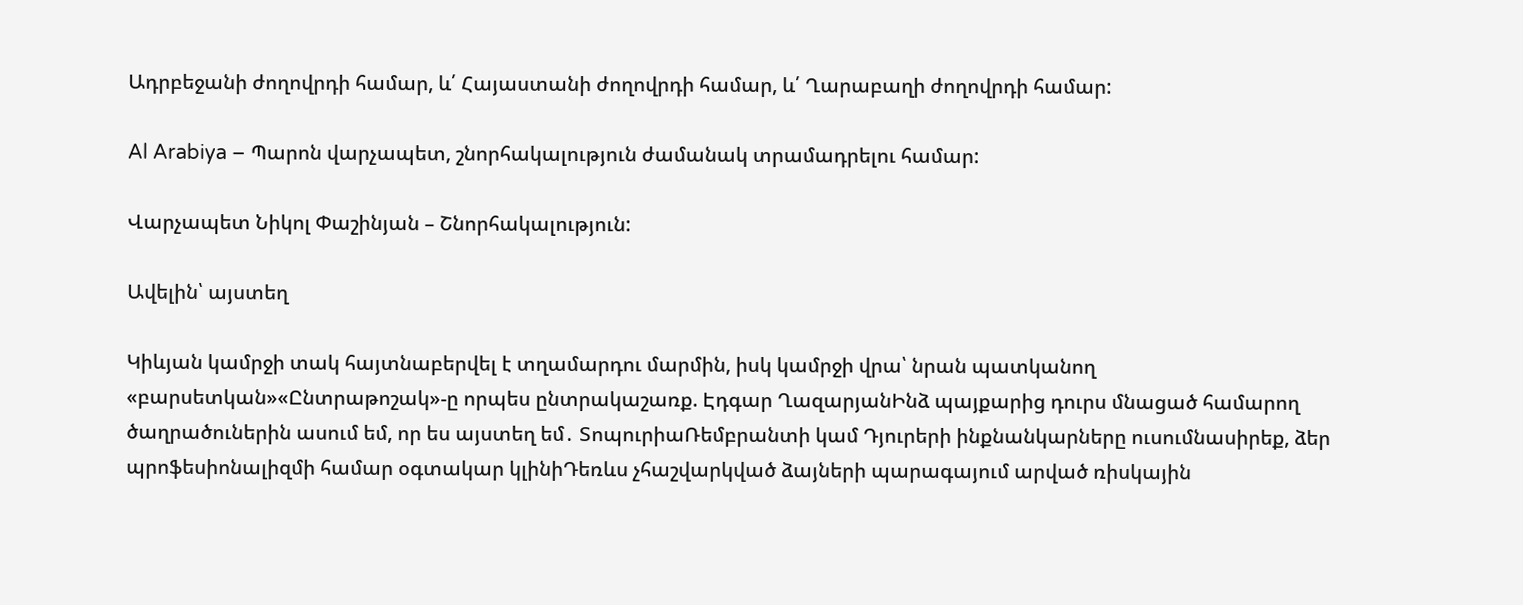Ադրբեջանի ժողովրդի համար, և՛ Հայաստանի ժողովրդի համար, և՛ Ղարաբաղի ժողովրդի համար:

Al Arabiya – Պարոն վարչապետ, շնորհակալություն ժամանակ տրամադրելու համար:

Վարչապետ Նիկոլ Փաշինյան – Շնորհակալություն:

Ավելին՝ այստեղ

Կիևյան կամրջի տակ հայտնաբերվել է տղամարդու մարմին, իսկ կամրջի վրա՝ նրան պատկանող «բարսետկան»«Ընտրաթոշակ»-ը որպես ընտրակաշառք. Էդգար ՂազարյանԻնձ պայքարից դուրս մնացած համարող ծաղրածուներին ասում եմ, որ ես այստեղ եմ․ ՏոպուրիաՌեմբրանտի կամ Դյուրերի ինքնանկարները ուսումնասիրեք, ձեր պրոֆեսիոնալիզմի համար օգտակար կլինիԴեռևս չհաշվարկված ձայների պարագայում արված ռիսկային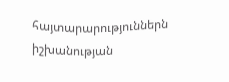հայտարարություններն իշխանության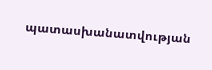պատասխանատվության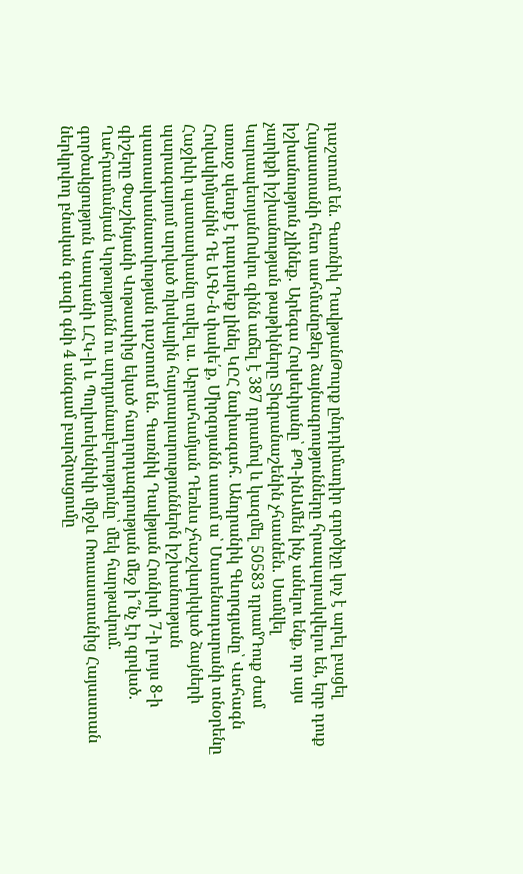դաշտում են. Գառնիկ ԴավթյանԹուրք ընդդիմադիր գործիչը կոչ է արել բացել Հայաստանի հետ սահմանըՁեր ձայնագրությունները հրապարակվելու են, երբ դուք իշխանություն չլինեք․ Արեգա Հովսեփյանը՝ ՔՊ-ինԱմեն ինչ անելու ենք, որ այս չարիքի իշխանության թաթիկները Տիգրանաշենին չհասնեն․ Սամվել ԿարապետյանՈսկու գինն աճել է 387 դրամով և կազմել 50583 դրամԴուք ժամ առաջ պետք է դադարեք լինել ԿԸՀ նախագահ. Անդրանիկ Գևորգյանը՝ Վահագն Հովակիմյանին Դե ԱԳՆ-ն փակե՛ք, Միրզոյանն ասում ա՝ Մատենադարանի տնօրենը Հաջիևի պատասխանը տվել ա․ Աբրահամյան Դեռևս չհաշվարկված ձայների պարագայում արված ռիսկային հայտարարություններն իշխանության պատասխանատվության դաշտում են. Գառնիկ Դավթյան Հունիսի 7-ի լույս 8-ի գիշերը Փաշինյանի Վոթսափից եկած հաղորդագրության մեջ ի՞նչ էր գրված. Ղահրամանյան Կրթությունն ու արդյունաբերությունը՝ մեկ հարթակում․ գործակցություն Կապանի ԼՀԿ-ի և Պոլիտեխնիկի միջև Ռուսաստանից Հայաստան ներկրվող բնական գազի գնի 4 անգամ բարձրացումը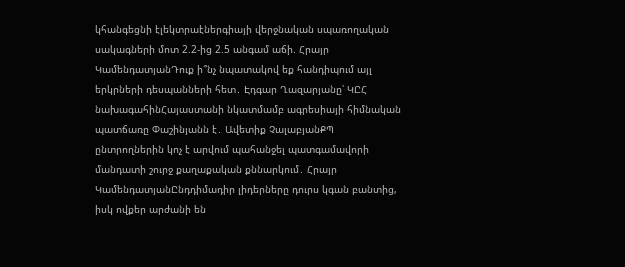կհանգեցնի էլեկտրաէներգիայի վերջնական սպառողական սակագների մոտ 2.2-ից 2.5 անգամ աճի. Հրայր ԿամենդատյանԴուք ի՞նչ նպատակով եք հանդիպում այլ երկրների դեսպանների հետ․ Էդգար Ղազարյանը՝ ԿԸՀ նախագահինՀայաստանի նկատմամբ ագրեսիայի հիմնական պատճառը Փաշինյանն է․ Ավետիք ՉալաբյանՔՊ ընտրողներին կոչ է արվում պահանջել պատգամավորի մանդատի շուրջ քաղաքական քննարկում․ Հրայր ԿամենդատյանԸնդդիմադիր լիդերները դուրս կգան բանտից, իսկ ովքեր արժանի են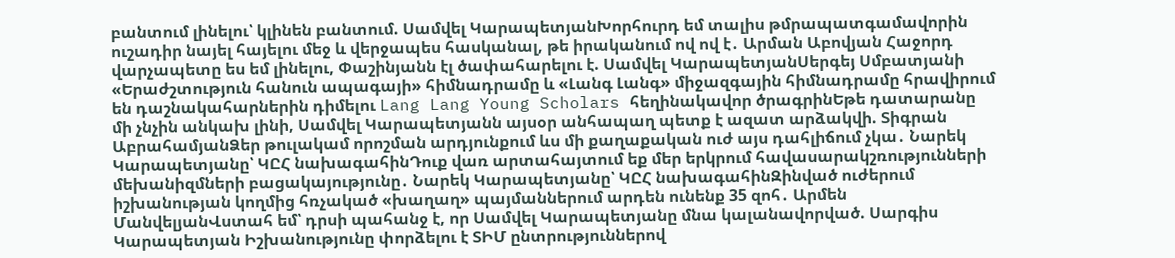բանտում լինելու՝ կլինեն բանտում. Սամվել ԿարապետյանԽորհուրդ եմ տալիս թմրապատգամավորին ուշադիր նայել հայելու մեջ և վերջապես հասկանալ, թե իրականում ով ով է․ Արման Աբովյան Հաջորդ վարչապետը ես եմ լինելու, Փաշինյանն էլ ծափահարելու է. Սամվել ԿարապետյանՍերգեյ Սմբատյանի «Երաժշտություն հանուն ապագայի» հիմնադրամը և «Լանգ Լանգ» միջազգային հիմնադրամը հրավիրում են դաշնակահարներին դիմելու Lang Lang Young Scholars հեղինակավոր ծրագրինԵթե դատարանը մի չնչին անկախ լինի, Սամվել Կարապետյանն այսօր անհապաղ պետք է ազատ արձակվի. Տիգրան ԱբրահամյանՁեր թուլակամ որոշման արդյունքում ևս մի քաղաքական ուժ այս դահլիճում չկա․ Նարեկ Կարապետյանը՝ ԿԸՀ նախագահինԴուք վառ արտահայտում եք մեր երկրում հավասարակշռությունների մեխանիզմների բացակայությունը․ Նարեկ Կարապետյանը՝ ԿԸՀ նախագահինԶինված ուժերում իշխանության կողմից հռչակած «խաղաղ» պայմաններում արդեն ունենք 35 զոհ․ Արմեն ՄանվելյանՎստահ եմ՝ դրսի պահանջ է, որ Սամվել Կարապետյանը մնա կալանավորված. Սարգիս Կարապետյան Իշխանությունը փորձելու է ՏԻՄ ընտրություններով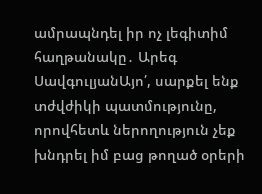ամրապնդել իր ոչ լեգիտիմ հաղթանակը․ Արեգ ՍավգուլյանԱյո՛, սարքել ենք տժվժիկի պատմությունը, որովհետև ներողություն չեք խնդրել իմ բաց թողած օրերի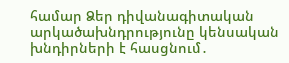համար Ձեր դիվանագիտական արկածախնդրությունը կենսական խնդիրների է հասցնում․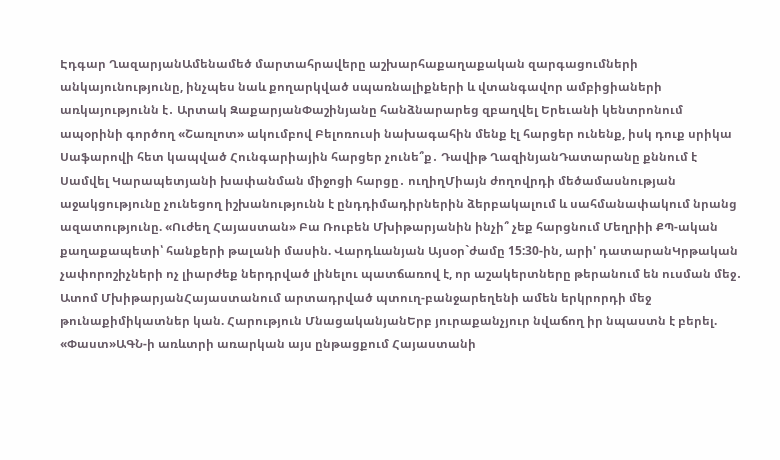Էդգար ՂազարյանԱմենամեծ մարտահրավերը աշխարհաքաղաքական զարգացումների անկայունությունը, ինչպես նաև քողարկված սպառնալիքների և վտանգավոր ամբիցիաների առկայությունն է․ Արտակ ԶաքարյանՓաշինյանը հանձնարարեց զբաղվել Երեւանի կենտրոնում ապօրինի գործող «Շառլոտ» ակումբով Բելոռուսի նախագահին մենք էլ հարցեր ունենք, իսկ դուք սրիկա Սաֆարովի հետ կապված Հունգարիային հարցեր չունե՞ք․ Դավիթ ՂազինյանԴատարանը քննում է Սամվել Կարապետյանի խափանման միջոցի հարցը․ ուղիղՄիայն ժողովրդի մեծամասնության աջակցությունը չունեցող իշխանությունն է ընդդիմադիրներին ձերբակալում և սահմանափակում նրանց ազատությունը. «Ուժեղ Հայաստան» Բա Ռուբեն Մխիթարյանին ինչի՞ չեք հարցնում Մեղրիի ՔՊ-ական քաղաքապետի՝ հանքերի թալանի մասին. Վարդևանյան Այսօր`ժամը 15:30-ին, արի' դատարանԿրթական չափորոշիչների ոչ լիարժեք ներդրված լինելու պատճառով է, որ աշակերտները թերանում են ուսման մեջ․ Ատոմ ՄխիթարյանՀայաստանում արտադրված պտուղ-բանջարեղենի ամեն երկրորդի մեջ թունաքիմիկատներ կան. Հարություն ՄնացականյանԵրբ յուրաքանչյուր նվաճող իր նպաստն է բերել. «Փաստ»ԱԳՆ-ի առևտրի առարկան այս ընթացքում Հայաստանի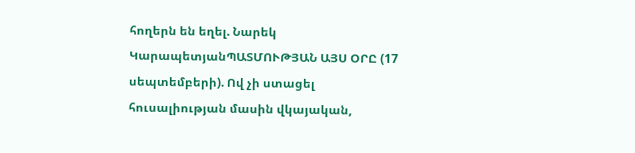հողերն են եղել. Նարեկ ԿարապետյանՊԱՏՄՈՒԹՅԱՆ ԱՅՍ ՕՐԸ (17 սեպտեմբերի). Ով չի ստացել հուսալիության մասին վկայական,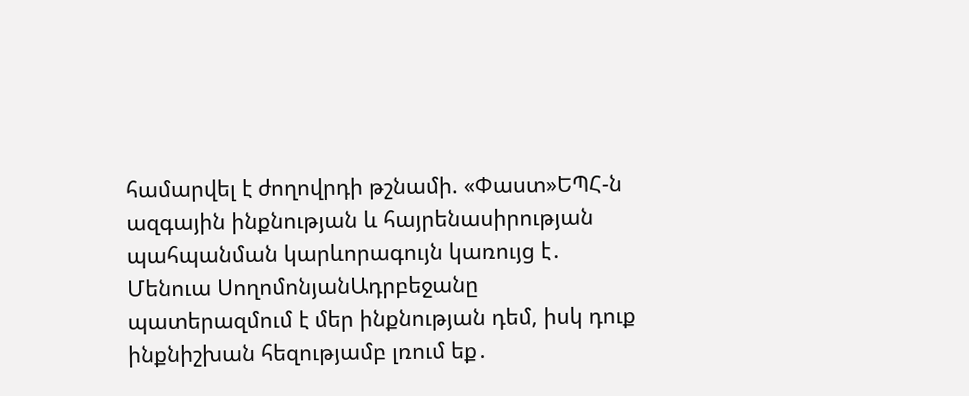համարվել է ժողովրդի թշնամի. «Փաստ»ԵՊՀ-ն ազգային ինքնության և հայրենասիրության պահպանման կարևորագույն կառույց է․ Մենուա ՍողոմոնյանԱդրբեջանը պատերազմում է մեր ինքնության դեմ, իսկ դուք ինքնիշխան հեզությամբ լռում եք․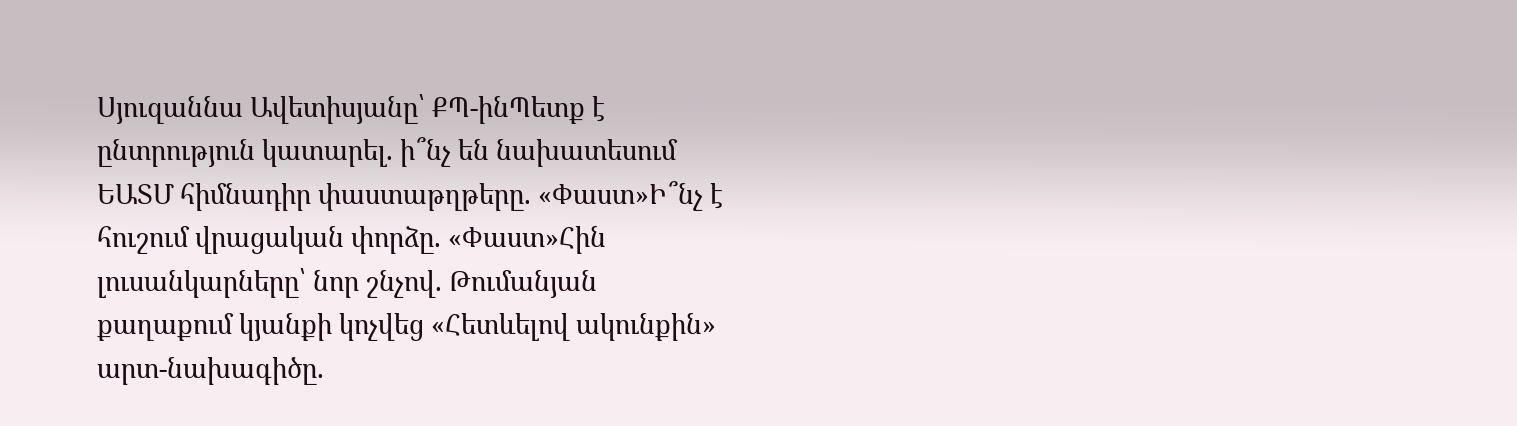Սյուզաննա Ավետիսյանը՝ ՔՊ-ինՊետք է ընտրություն կատարել. ի՞նչ են նախատեսում ԵԱՏՄ հիմնադիր փաստաթղթերը. «Փաստ»Ի՞նչ է հուշում վրացական փորձը. «Փաստ»Հին լուսանկարները՝ նոր շնչով. Թումանյան քաղաքում կյանքի կոչվեց «Հետևելով ակունքին» արտ-նախագիծը.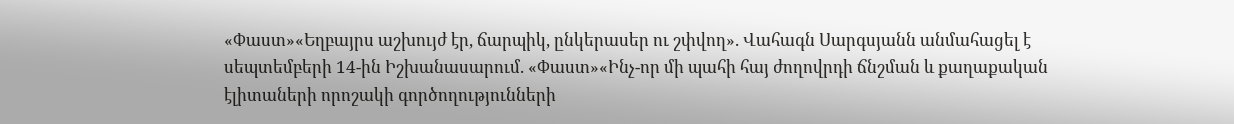«Փաստ»«Եղբայրս աշխույժ էր, ճարպիկ, ընկերասեր ու շփվող». Վահագն Սարգսյանն անմահացել է սեպտեմբերի 14-ին Իշխանասարում. «Փաստ»«Ինչ-որ մի պահի հայ ժողովրդի ճնշման և քաղաքական էլիտաների որոշակի գործողությունների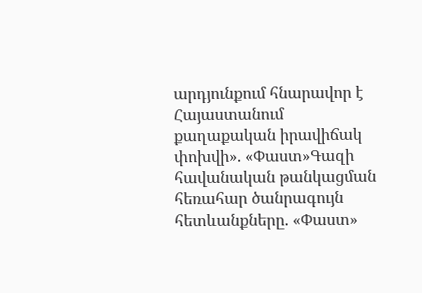արդյունքում հնարավոր է Հայաստանում քաղաքական իրավիճակ փոխվի». «Փաստ»Գազի հավանական թանկացման հեռահար ծանրագույն հետևանքները. «Փաստ»